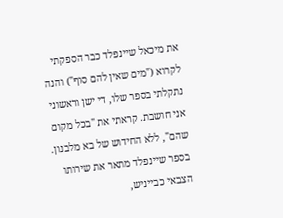את מיכאל שיינפלד כבר הספקתי לקרוא ("מים שאין להם סוף") והנה נתקלתי בספר שלו, די ישן וראשוני אני חושבת. קראתי את "בכל מקום שהם", ללא החידוש של בא מלבנון.
בספר שיינפלד מתאר את שירותו הצבאי כבייניש,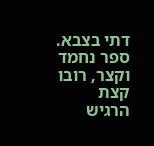דתי בצבא. ספר נחמד וקצר, רובו קצת הרגיש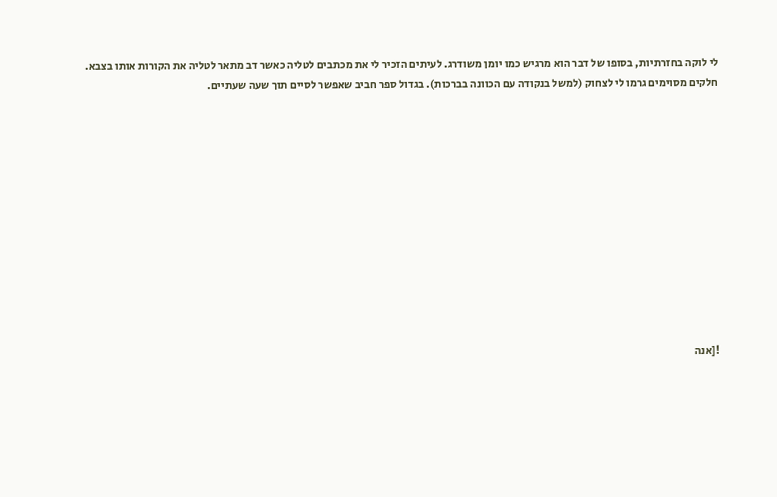לי לוקה בחזרתיות, בסופו של דבר הוא מרגיש כמו יומן משודרג. לעיתים הזכיר לי את מכתבים לטליה כאשר דב מתאר לטליה את הקורות אותו בצבא. חלקים מסוימים גרמו לי לצחוק (למשל בנקודה עם הכוונה בברכות). בגדול ספר חביב שאפשר לסיים תוך שעה שעתיים.












![אנה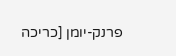פרנק-יומן [כריכה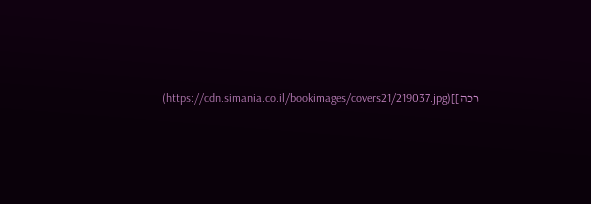רכה]](https://cdn.simania.co.il/bookimages/covers21/219037.jpg)